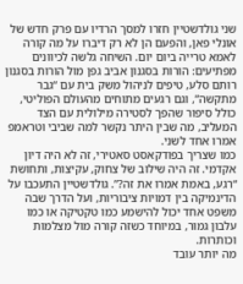שני גולדשטיין חזרו למסך הרדיו עם פרק חדש של אונלי פאן, והפעם הן לא רק דיברו על מה קורה לאמא טרייה ביום יום. השיחה גלשה לכיוונים מפתיעים: הורות בסגנון אביב גפן מול הורות בסגנון רותם סלע, טיפים לניהול משק בית עם “גבר מתקשה”, וגם רגעים מתוחים מהעולם הפוליטי, כולל סיפור שהפך לסטירה מילולית עם הצד המעליב, מה שבין היתר נקשר למה שביבי וטראמפ אמרו אחד לשני.
כמו שצריך בפודקאסט סאטירי, זה לא היה דיון אקדמי. זה היה שילוב של צחוק, עקיצות, ותחושת “רגע, באמת אמרו את זה?”. גולדשטיין התעכבו על הדינמיקה בין דמויות ציבוריות, ועל הדרך שבה משפט אחד יכול להישמע כמו טקטיקה או כמו עלבון גמור, במיוחד כשזה קורה מול מצלמות וכותרות.
מה יותר עובד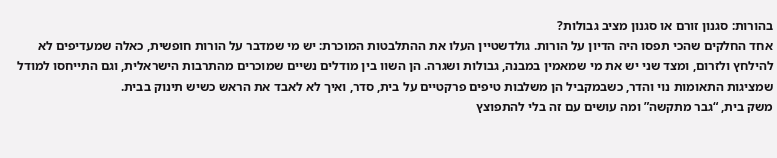בהורות: סגנון זורם או סגנון מציב גבולות?
אחד החלקים שהכי תפסו היה הדיון על הורות. גולדשטיין העלו את ההתלבטות המוכרת: יש מי שמדבר על הורות חופשית, כאלה שמעדיפים לא להילחץ ולזרום, ומצד שני יש את מי שמאמין במבנה, גבולות ושגרה. הן השוו בין מודלים נשיים שמוכרים מהתרבות הישראלית, וגם התייחסו למודל שמציגות התאומות נוי והדר, כשבמקביל הן משלבות טיפים פרקטיים על בית, סדר, ואיך לא לאבד את הראש כשיש תינוק בבית.
משק בית, “גבר מתקשה” ומה עושים עם זה בלי להתפוצץ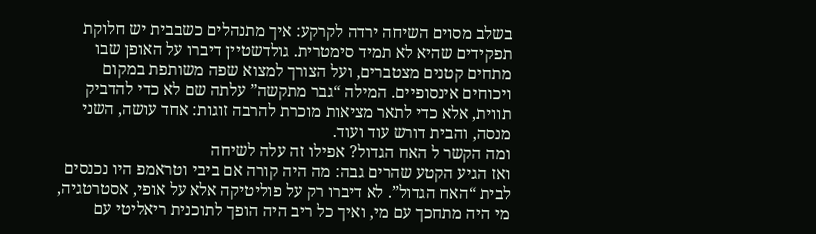בשלב מסוים השיחה ירדה לקרקע: איך מתנהלים כשבבית יש חלוקת תפקידים שהיא לא תמיד סימטרית. גולדשטיין דיברו על האופן שבו מתחים קטנים מצטברים, ועל הצורך למצוא שפה משותפת במקום ויכוחים אינסופיים. המילה “גבר מתקשה” עלתה שם לא כדי להדביק תווית, אלא כדי לתאר מציאות מוכרת להרבה זוגות: אחד עושה, השני מנסה, והבית דורש עוד ועוד.
ומה הקשר ל האח הגדול? אפילו זה עלה לשיחה
ואז הגיע הקטע שהרים גבה: מה היה קורה אם ביבי וטראמפ היו נכנסים לבית “האח הגדול”. לא דיברו רק על פוליטיקה אלא על אופי, אסטרטגיה, מי היה מתחכך עם מי, ואיך כל ריב היה הופך לתוכנית ריאליטי עם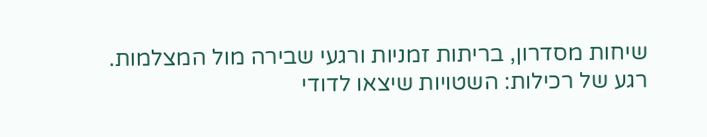שיחות מסדרון, בריתות זמניות ורגעי שבירה מול המצלמות.
רגע של רכילות: השטויות שיצאו לדודי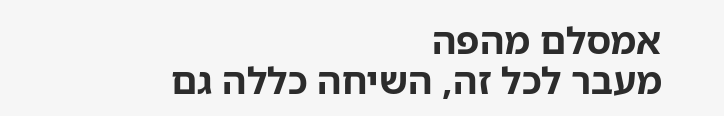אמסלם מהפה
מעבר לכל זה, השיחה כללה גם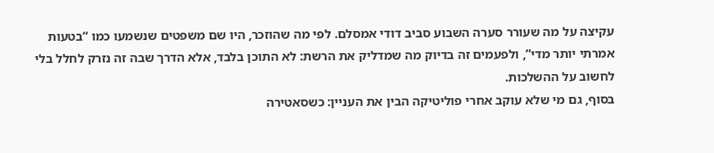עקיצה על מה שעורר סערה השבוע סביב דודי אמסלם. לפי מה שהוזכר, היו שם משפטים שנשמעו כמו “בטעות אמרתי יותר מדי”, ולפעמים זה בדיוק מה שמדליק את הרשת: לא התוכן בלבד, אלא הדרך שבה זה נזרק לחלל בלי לחשוב על ההשלכות.
בסוף, גם מי שלא עוקב אחרי פוליטיקה הבין את העניין: כשסאטירה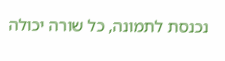נכנסת לתמונה, כל שורה יכולה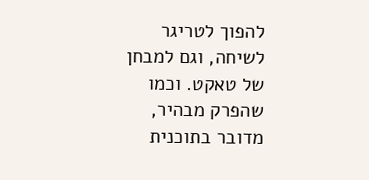להפוך לטריגר לשיחה, וגם למבחן של טאקט. וכמו שהפרק מבהיר, מדובר בתוכנית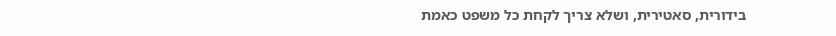בידורית, סאטירית, ושלא צריך לקחת כל משפט כאמת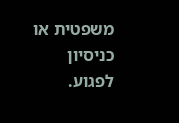משפטית או כניסיון לפגוע.